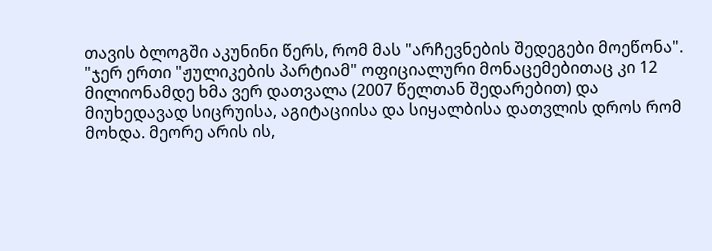თავის ბლოგში აკუნინი წერს, რომ მას "არჩევნების შედეგები მოეწონა".
"ჯერ ერთი "ჟულიკების პარტიამ" ოფიციალური მონაცემებითაც კი 12 მილიონამდე ხმა ვერ დათვალა (2007 წელთან შედარებით) და მიუხედავად სიცრუისა, აგიტაციისა და სიყალბისა დათვლის დროს რომ მოხდა. მეორე არის ის,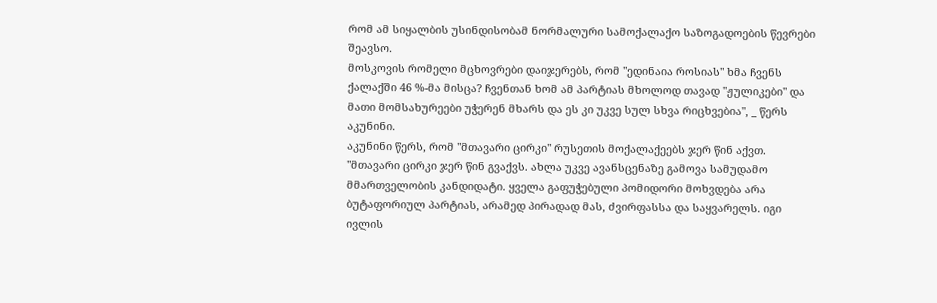რომ ამ სიყალბის უსინდისობამ ნორმალური სამოქალაქო საზოგადოების წევრები შეავსო.
მოსკოვის რომელი მცხოვრები დაიჯერებს, რომ "ედინაია როსიას" ხმა ჩვენს ქალაქში 46 %-მა მისცა? ჩვენთან ხომ ამ პარტიას მხოლოდ თავად "ჟულიკები" და მათი მომსახურეები უჭერენ მხარს და ეს კი უკვე სულ სხვა რიცხვებია", _ წერს აკუნინი.
აკუნინი წერს, რომ "მთავარი ცირკი" რუსეთის მოქალაქეებს ჯერ წინ აქვთ.
"მთავარი ცირკი ჯერ წინ გვაქვს. ახლა უკვე ავანსცენაზე გამოვა სამუდამო მმართველობის კანდიდატი. ყველა გაფუჭებული პომიდორი მოხვდება არა ბუტაფორიულ პარტიას, არამედ პირადად მას, ძვირფასსა და საყვარელს. იგი ივლის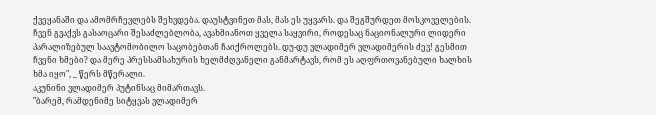ქვეყანაში და ამომრჩევლებს შეხვდება. დაუსტვინეთ მას, მას ეს უყვარს. და შეგშურდეთ მოსკოველების. ჩვენ გვაქვს გასაოცარი შესაძლებლობა, ავახმიანოთ ყველა საყვირი, როდესაც ნაციონალური ლიდერი პარალიზებულ საავტომობილო საცობებთან ჩაიქროლებს. დუ-დუ ვლადიმერ ვლადიმერის ძევ! გესმით ჩვენი ხმები? და მერე პრესსამსახურის ხელმძღვანელი განმარტავს, რომ ეს აღფრთოვანებული ხალხის ხმა იყო", _ წერს მწერალი.
აკუნინი ვლადიმერ პუტინსაც მიმართავს.
"ბარემ, რამდენიმე სიტყვას ვლადიმერ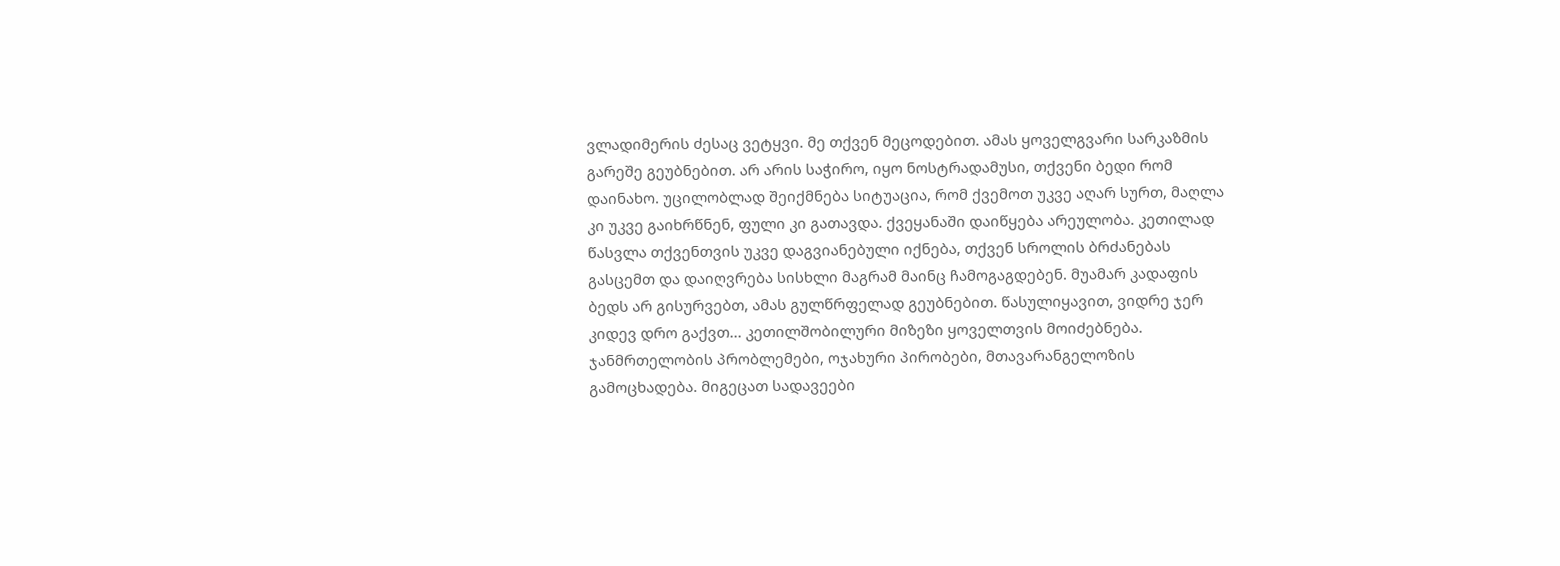ვლადიმერის ძესაც ვეტყვი. მე თქვენ მეცოდებით. ამას ყოველგვარი სარკაზმის გარეშე გეუბნებით. არ არის საჭირო, იყო ნოსტრადამუსი, თქვენი ბედი რომ დაინახო. უცილობლად შეიქმნება სიტუაცია, რომ ქვემოთ უკვე აღარ სურთ, მაღლა კი უკვე გაიხრწნენ, ფული კი გათავდა. ქვეყანაში დაიწყება არეულობა. კეთილად წასვლა თქვენთვის უკვე დაგვიანებული იქნება, თქვენ სროლის ბრძანებას გასცემთ და დაიღვრება სისხლი მაგრამ მაინც ჩამოგაგდებენ. მუამარ კადაფის ბედს არ გისურვებთ, ამას გულწრფელად გეუბნებით. წასულიყავით, ვიდრე ჯერ კიდევ დრო გაქვთ... კეთილშობილური მიზეზი ყოველთვის მოიძებნება. ჯანმრთელობის პრობლემები, ოჯახური პირობები, მთავარანგელოზის გამოცხადება. მიგეცათ სადავეები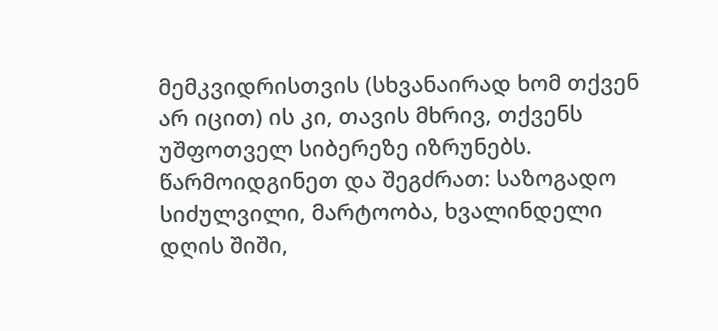მემკვიდრისთვის (სხვანაირად ხომ თქვენ არ იცით) ის კი, თავის მხრივ, თქვენს უშფოთველ სიბერეზე იზრუნებს. წარმოიდგინეთ და შეგძრათ: საზოგადო სიძულვილი, მარტოობა, ხვალინდელი დღის შიში,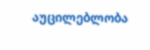აუცილებლობა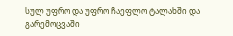სულ უფრო და უფრო ჩაეფლო ტალახში და გარემოცვაში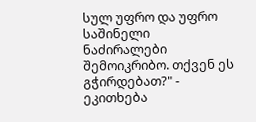სულ უფრო და უფრო საშინელი ნაძირალები შემოიკრიბო. თქვენ ეს გჭირდებათ?" - ეკითხება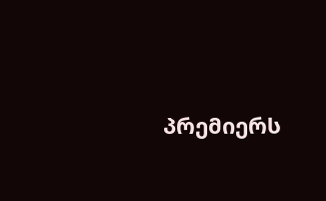პრემიერს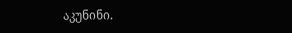აკუნინი.